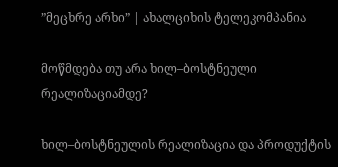”მეცხრე არხი” | ახალციხის ტელეკომპანია

მოწმდება თუ არა ხილ–ბოსტნეული რეალიზაციამდე?

ხილ–ბოსტნეულის რეალიზაცია და პროდუქტის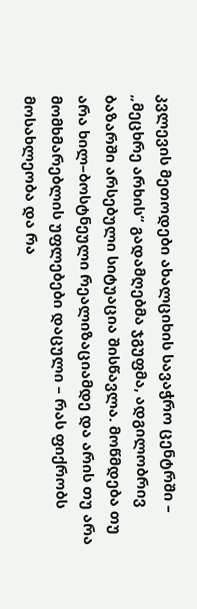კვლევის მეთოდები ახალციხის სავაჭრო ცენტრში – „მეცხრე არხის“ გადამღებმა ჯგუფმა, ადგილობრივ ბაზარში არსებული სიტუაცია შისწავლა. მოწმდება თუ არა ხილ–ბოსტნეული რეალიზაციამდე და არის თუ არა მომხმარებლის უფლებები დაცული – რას ფიქრობს მოსახლეობა და რა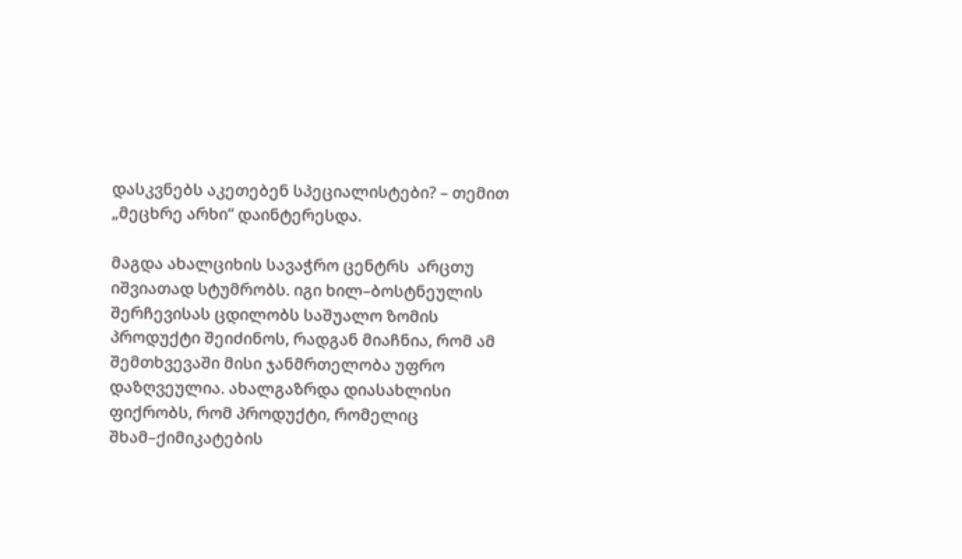დასკვნებს აკეთებენ სპეციალისტები? – თემით „მეცხრე არხი“ დაინტერესდა.

მაგდა ახალციხის სავაჭრო ცენტრს  არცთუ იშვიათად სტუმრობს. იგი ხილ–ბოსტნეულის შერჩევისას ცდილობს საშუალო ზომის პროდუქტი შეიძინოს, რადგან მიაჩნია, რომ ამ შემთხვევაში მისი ჯანმრთელობა უფრო დაზღვეულია. ახალგაზრდა დიასახლისი ფიქრობს, რომ პროდუქტი, რომელიც შხამ–ქიმიკატების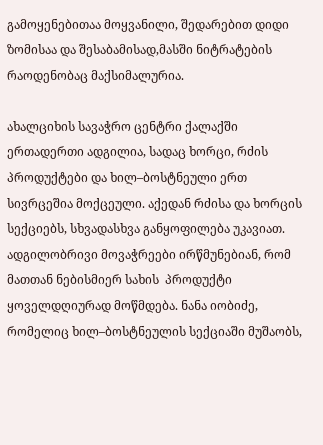გამოყენებითაა მოყვანილი, შედარებით დიდი ზომისაა და შესაბამისად,მასში ნიტრატების რაოდენობაც მაქსიმალურია.

ახალციხის სავაჭრო ცენტრი ქალაქში ერთადერთი ადგილია, სადაც ხორცი, რძის პროდუქტები და ხილ–ბოსტნეული ერთ სივრცეშია მოქცეული. აქედან რძისა და ხორცის სექციებს, სხვადასხვა განყოფილება უკავიათ. ადგილობრივი მოვაჭრეები ირწმუნებიან, რომ მათთან ნებისმიერ სახის  პროდუქტი ყოველდღიურად მოწმდება. ნანა იობიძე, რომელიც ხილ–ბოსტნეულის სექციაში მუშაობს,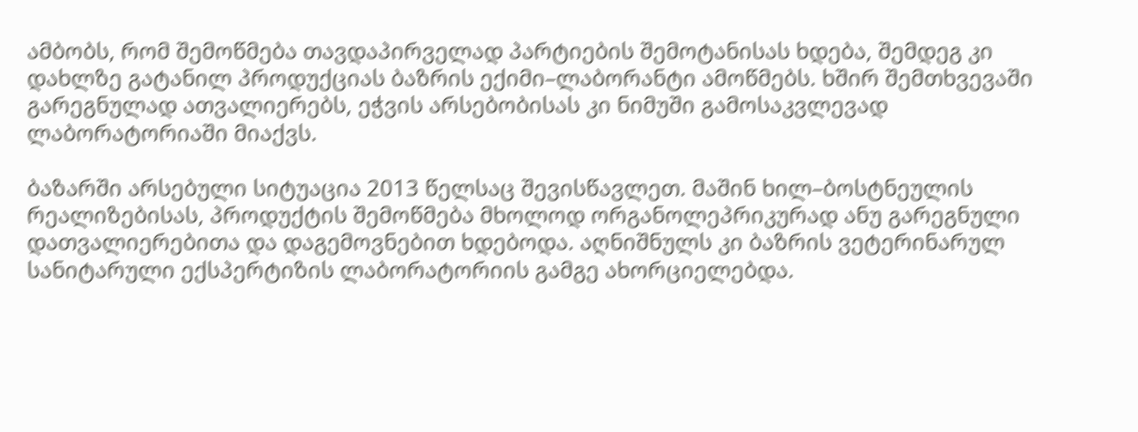ამბობს, რომ შემოწმება თავდაპირველად პარტიების შემოტანისას ხდება, შემდეგ კი დახლზე გატანილ პროდუქციას ბაზრის ექიმი–ლაბორანტი ამოწმებს. ხშირ შემთხვევაში გარეგნულად ათვალიერებს, ეჭვის არსებობისას კი ნიმუში გამოსაკვლევად ლაბორატორიაში მიაქვს.

ბაზარში არსებული სიტუაცია 2013 წელსაც შევისწავლეთ. მაშინ ხილ–ბოსტნეულის რეალიზებისას, პროდუქტის შემოწმება მხოლოდ ორგანოლეპრიკურად ანუ გარეგნული დათვალიერებითა და დაგემოვნებით ხდებოდა. აღნიშნულს კი ბაზრის ვეტერინარულ სანიტარული ექსპერტიზის ლაბორატორიის გამგე ახორციელებდა.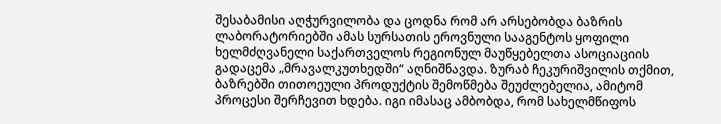შესაბამისი აღჭურვილობა და ცოდნა რომ არ არსებობდა ბაზრის ლაბორატორიებში ამას სურსათის ეროვნული სააგენტოს ყოფილი ხელმძღვანელი საქართველოს რეგიონულ მაუწყებელთა ასოციაციის გადაცემა „მრავალკუთხედში“ აღნიშნავდა. ზურაბ ჩეკურიშვილის თქმით, ბაზრებში თითოეული პროდუქტის შემოწმება შეუძლებელია, ამიტომ პროცესი შერჩევით ხდება. იგი იმასაც ამბობდა, რომ სახელმწიფოს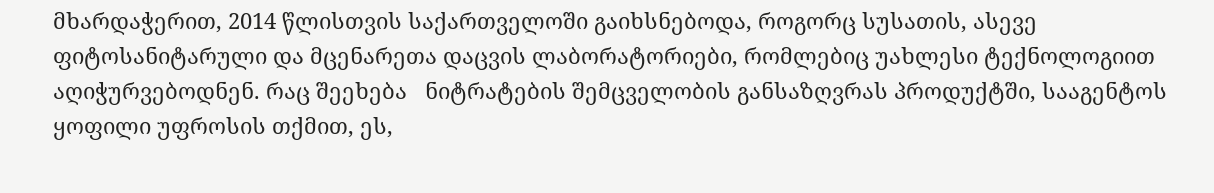მხარდაჭერით, 2014 წლისთვის საქართველოში გაიხსნებოდა, როგორც სუსათის, ასევე ფიტოსანიტარული და მცენარეთა დაცვის ლაბორატორიები, რომლებიც უახლესი ტექნოლოგიით აღიჭურვებოდნენ. რაც შეეხება   ნიტრატების შემცველობის განსაზღვრას პროდუქტში, სააგენტოს ყოფილი უფროსის თქმით, ეს,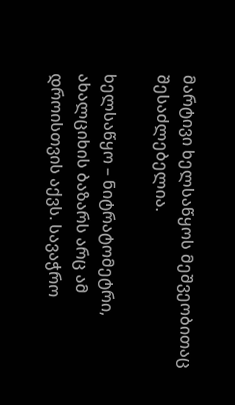მარტივი ხელსაწყოს მეშვეობითაც შესაძლებელია.

ხელსაწყო – ნიტრატომეტრი, ახალციხის ბაზარს არც ამ დროისთვის აქვს. სავაჭრო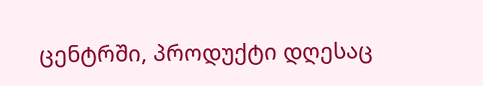ცენტრში, პროდუქტი დღესაც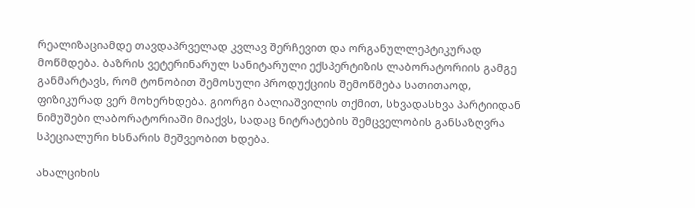რეალიზაციამდე თავდაპრველად კვლავ შერჩევით და ორგანულლეპტიკურად მოწმდება. ბაზრის ვეტერინარულ სანიტარული ექსპერტიზის ლაბორატორიის გამგე განმარტავს, რომ ტონობით შემოსული პროდუქციის შემოწმება სათითაოდ, ფიზიკურად ვერ მოხერხდება. გიორგი ბალიაშვილის თქმით, სხვადასხვა პარტიიდან ნიმუშები ლაბორატორიაში მიაქვს, სადაც ნიტრატების შემცველობის განსაზღვრა სპეციალური ხსნარის მეშვეობით ხდება.

ახალციხის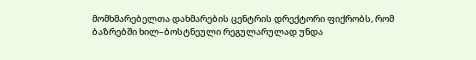მომხმარებელთა დახმარების ცენტრის დრექტორი ფიქრობს, რომ ბაზრებში ხილ–ბოსტნეული რეგულარულად უნდა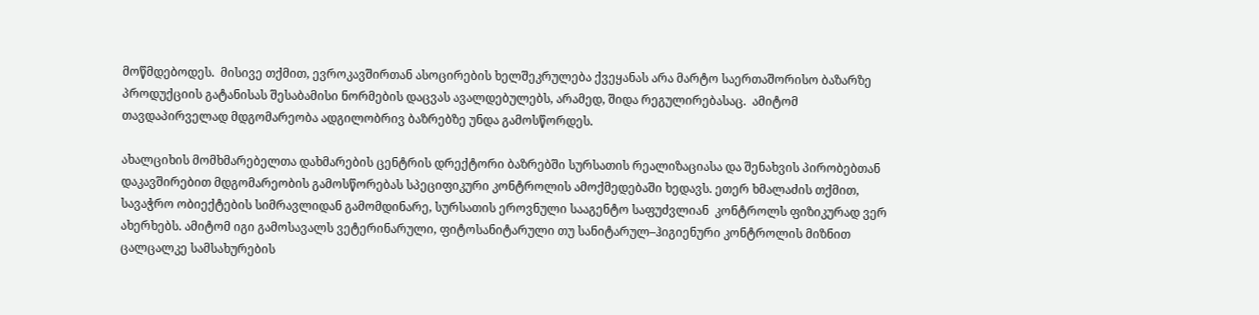მოწმდებოდეს.  მისივე თქმით, ევროკავშირთან ასოცირების ხელშეკრულება ქვეყანას არა მარტო საერთაშორისო ბაზარზე პროდუქციის გატანისას შესაბამისი ნორმების დაცვას ავალდებულებს, არამედ, შიდა რეგულირებასაც.  ამიტომ თავდაპირველად მდგომარეობა ადგილობრივ ბაზრებზე უნდა გამოსწორდეს.

ახალციხის მომხმარებელთა დახმარების ცენტრის დრექტორი ბაზრებში სურსათის რეალიზაციასა და შენახვის პირობებთან დაკავშირებით მდგომარეობის გამოსწორებას სპეციფიკური კონტროლის ამოქმედებაში ხედავს. ეთერ ხმალაძის თქმით, სავაჭრო ობიექტების სიმრავლიდან გამომდინარე, სურსათის ეროვნული სააგენტო საფუძვლიან  კონტროლს ფიზიკურად ვერ ახერხებს. ამიტომ იგი გამოსავალს ვეტერინარული, ფიტოსანიტარული თუ სანიტარულ–ჰიგიენური კონტროლის მიზნით ცალცალკე სამსახურების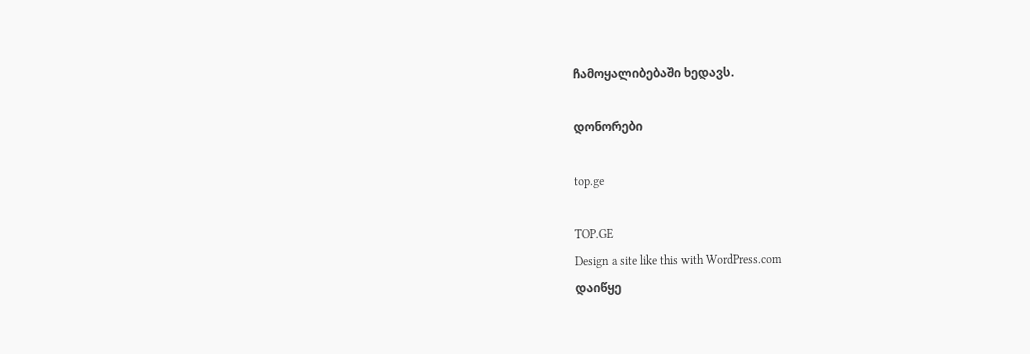ჩამოყალიბებაში ხედავს.

დონორები

top.ge

TOP.GE
Design a site like this with WordPress.com
დაიწყე